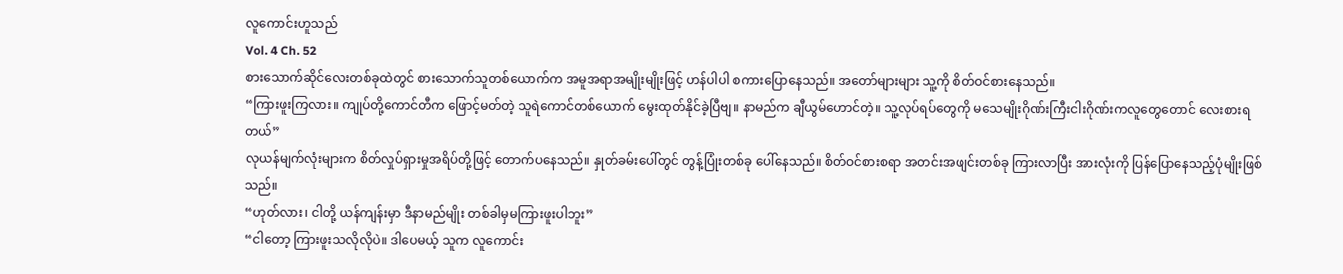လူကောင်းဟူသည်
Vol. 4 Ch. 52
စားသောက်ဆိုင်လေးတစ်ခုထဲတွင် စားသောက်သူတစ်ယောက်က အမူအရာအမျိုးမျိုးဖြင့် ဟန်ပါပါ စကားပြောနေသည်။ အတော်များများ သူ့ကို စိတ်ဝင်စားနေသည်။
“ကြားဖူးကြလား။ ကျုပ်တို့ကောင်တီက ဖြောင့်မတ်တဲ့ သူရဲကောင်တစ်ယောက် မွေးထုတ်နိုင်ခဲ့ပြီဗျ။ နာမည်က ချီယွမ်ဟောင်တဲ့။ သူ့လုပ်ရပ်တွေကို မသေမျိုးဂိုဏ်းကြီးငါးဂိုဏ်းကလူတွေတောင် လေးစားရတယ်”
လုယန်မျက်လုံးများက စိတ်လှုပ်ရှားမှုအရိပ်တို့ဖြင့် တောက်ပနေသည်။ နှုတ်ခမ်းပေါ်တွင် တွန့်ပြုံးတစ်ခု ပေါ်နေသည်။ စိတ်ဝင်စားစရာ အတင်းအဖျင်းတစ်ခု ကြားလာပြီး အားလုံးကို ပြန်ပြောနေသည့်ပုံမျိုးဖြစ်သည်။
“ဟုတ်လား၊ ငါတို့ ယန်ကျန်းမှာ ဒီနာမည်မျိုး တစ်ခါမှမကြားဖူးပါဘူး”
“ငါတော့ ကြားဖူးသလိုလိုပဲ။ ဒါပေမယ့် သူက လူကောင်း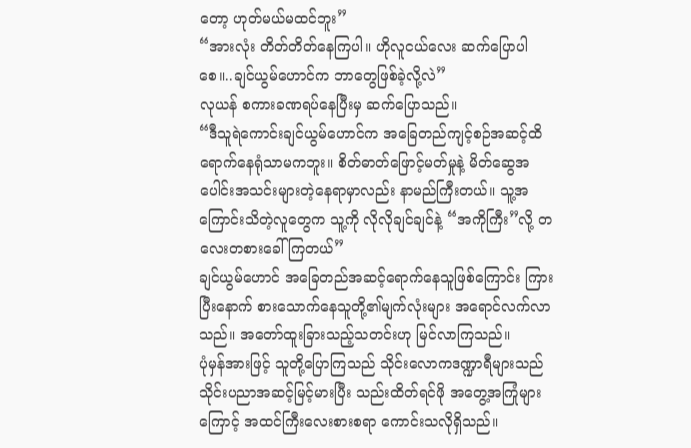တော့ ဟုတ်မယ်မထင်ဘူး”
“အားလုံး တိတ်တိတ်နေကြပါ။ ဟိုလူငယ်လေး ဆက်ပြောပါစေ။..ချင်ယွမ်ဟောင်က ဘာတွေဖြစ်ခဲ့လို့လဲ”
လုယန် စကားခဏရပ်နေပြီးမှ ဆက်ပြောသည်။
“ဒီသူရဲကောင်းချင်ယွမ်ဟောင်က အခြေတည်ကျင့်စဉ်အဆင့်ထိ ရောက်နေရုံသာမကဘူး။ စိတ်ဓာတ်ဖြောင့်မတ်မှုနဲ့ မိတ်ဆွေအပေါင်းအသင်းများတဲ့နေရာမှာလည်း နာမည်ကြီးတယ်။ သူ့အကြောင်းသိတဲ့လူတွေက သူ့ကို လိုလိုချင်ချင်နဲ့ “အကိုကြီး”လို့ တလေးတစားခေါ်ကြတယ်”
ချင်ယွမ်ဟောင် အခြေတည်အဆင့်ရောက်နေသူဖြစ်ကြောင်း ကြားပြီးနောက် စားသောက်နေသူတို့၏မျက်လုံးများ အရောင်လက်လာသည်။ အတော်ထူးခြားသည့်သတင်းဟု မြင်လာကြသည်။
ပုံမှန်အားဖြင့် သူတို့ပြောကြသည် သိုင်းလောကဒဏ္ဍာရီများသည် သိုင်းပညာအဆင့်မြင့်မားပြီး သည်းထိတ်ရင်ဖို အတွေ့အကြုံများကြောင့် အထင်ကြီးလေးစားစရာ ကောင်းသလိုရှိသည်။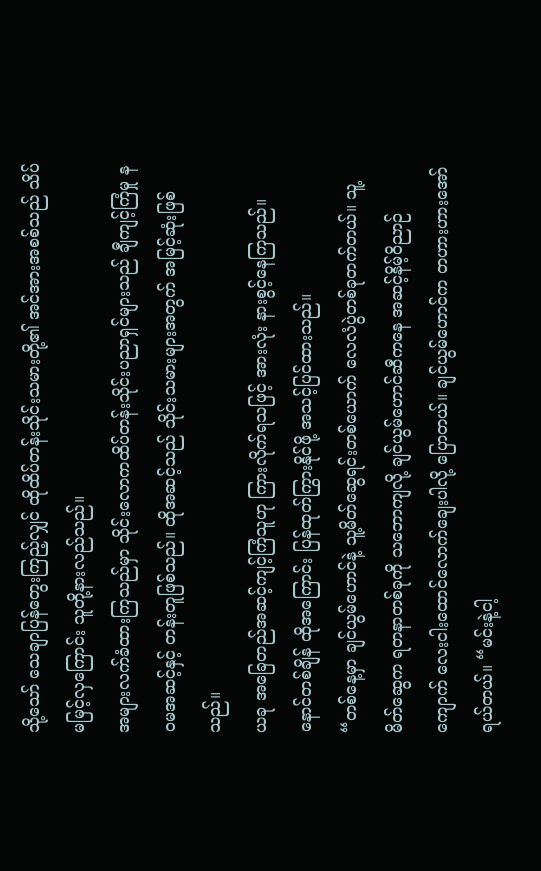သို့သော် သေချာပြန်တွေးကြည့်လျှင် ထိုထိပ်တန်းသိုင်းသမားတို့၏ အင်အားအစစ်သည် သိပ်မမြင့်လှကြောင်း သူတို့နားလည်သည်။
အများလက်ခံထားကြသည်မှာ သိုင်းလောကထိပ်တန်းသိုင်းပညာရှင်များသည် ချီကျင့်ကြံမှု နဝမအဆင့်နှင့် တန်းတူဖြစ်သည်။ ထိုအဆင့်သည် သိုင်းသမားများအတွက် အမြင့်ဆုံးဖြစ်သည်။
ယခု အခြေတည်အဆင့်ကျင့်ကြံသူဟု ကြားလိုက်ရသဖြင့် အားလုံး နားစွင့်နေကြသည်။ နောင်တစ်ချိန် ထိုအကြောင်း ပြန်ထုတ်ကြွားနိုင်ဖို့ အသင့်ပြင်ထားသည်။
“တစ်နေ့မှာ ချင်ယွမ်ဟောင်နဲ့ သူ့မိတ်ဆွေရင်းတစ်ယောက် လေလံပွဲတစ်ခုတက်တယ်။ သူ့မိတ်ဆွေက ရတနာတစ်ခုကို သဘောကျလို့ ချင်ယွမ်ဟောင်ဆီကနေ အဆင့်နိမ့်ဝိညာဉ်ကျောက် လေးငါးထောင်လောက်ချေးပါလို့ ပြောတယ်။ ချင်ယွမ်ဟောင်က တဟားဟားအော်ရယ်တယ်။ “မင်းနဲ့ငါ့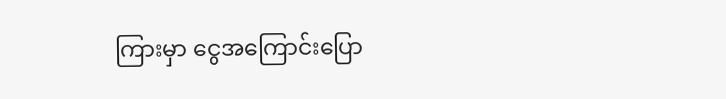ကြားမှာ ငွေအကြောင်းပြော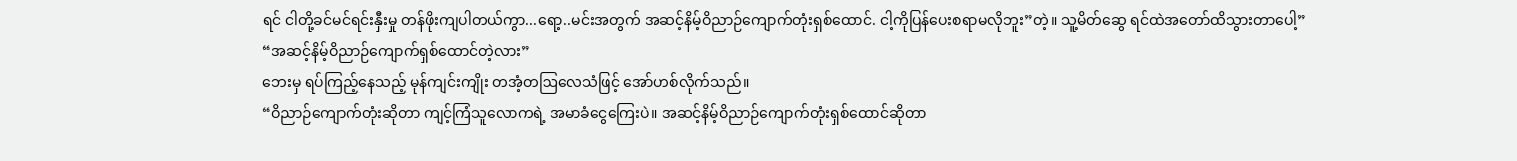ရင် ငါတို့ခင်မင်ရင်းနှီးမှု တန်ဖိုးကျပါတယ်ကွာ...ရော့..မင်းအတွက် အဆင့်နိမ့်ဝိညာဉ်ကျောက်တုံးရှစ်ထောင်. ငါ့ကိုပြန်ပေးစရာမလိုဘူး”တဲ့။ သူ့မိတ်ဆွေ ရင်ထဲအတော်ထိသွားတာပေါ့”
“အဆင့်နိမ့်ဝိညာဉ်ကျောက်ရှစ်ထောင်တဲ့လား”
ဘေးမှ ရပ်ကြည့်နေသည့် မုန်ကျင်းကျိုး တအံ့တဩလေသံဖြင့် အော်ဟစ်လိုက်သည်။
“ဝိညာဉ်ကျောက်တုံးဆိုတာ ကျင့်ကြံသူလောကရဲ့ အမာခံငွေကြေးပဲ။ အဆင့်နိမ့်ဝိညာဉ်ကျောက်တုံးရှစ်ထောင်ဆိုတာ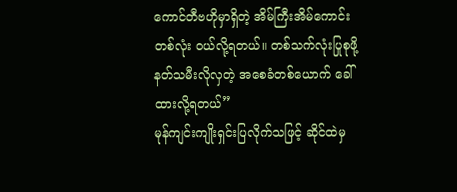ကောင်တီဗဟိုမှာရှိတဲ့ အိမ်ကြီးအိမ်ကောင်းတစ်လုံး ဝယ်လို့ရတယ်။ တစ်သက်လုံးပြုစုဖို့ နတ်သမီးလိုလှတဲ့ အစေခံတစ်ယောက် ခေါ်ထားလို့ရတယ်”
မုန်ကျင်းကျိုးရှင်းပြလိုက်သဖြင့် ဆိုင်ထဲမှ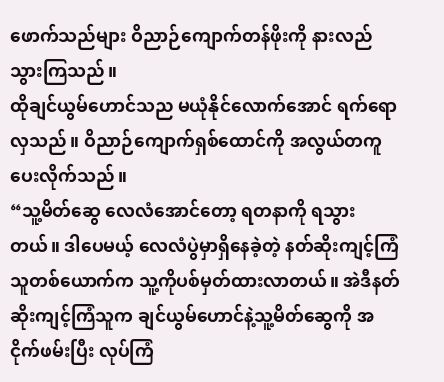ဖောက်သည်များ ဝိညာဉ်ကျောက်တန်ဖိုးကို နားလည်သွားကြသည်။
ထိုချင်ယွမ်ဟောင်သည မယုံနိုင်လောက်အောင် ရက်ရောလှသည်။ ဝိညာဉ်ကျောက်ရှစ်ထောင်ကို အလွယ်တကူ ပေးလိုက်သည်။
“သူ့မိတ်ဆွေ လေလံအောင်တော့ ရတနာကို ရသွားတယ်။ ဒါပေမယ့် လေလံပွဲမှာရှိနေခဲ့တဲ့ နတ်ဆိုးကျင့်ကြံသူတစ်ယောက်က သူ့ကိုပစ်မှတ်ထားလာတယ်။ အဲဒီနတ်ဆိုးကျင့်ကြံသူက ချင်ယွမ်ဟောင်နဲ့သူ့မိတ်ဆွေကို အငိုက်ဖမ်းပြီး လုပ်ကြံ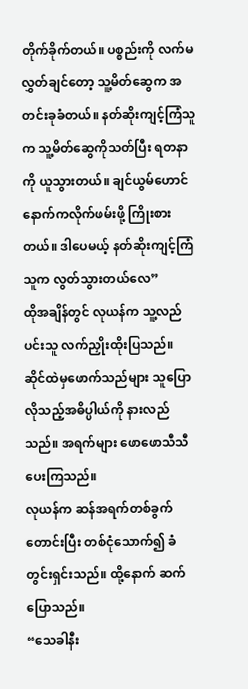တိုက်ခိုက်တယ်။ ပစ္စည်းကို လက်မလွှတ်ချင်တော့ သူ့မိတ်ဆွေက အတင်းခုခံတယ်။ နတ်ဆိုးကျင့်ကြံသူက သူ့မိတ်ဆွေကိုသတ်ပြီး ရတနာကို ယူသွားတယ်။ ချင်ယွမ်ဟောင် နောက်ကလိုက်ဖမ်းဖို့ ကြိုးစားတယ်။ ဒါပေမယ့် နတ်ဆိုးကျင့်ကြံသူက လွတ်သွားတယ်လေ”
ထိုအချိန်တွင် လုယန်က သူ့လည်ပင်းသူ လက်ညှိုးထိုးပြသည်။ ဆိုင်ထဲမှဖောက်သည်များ သူပြောလိုသည့်အဓိပ္ပါယ်ကို နားလည်သည်။ အရက်များ ဖောဖောသီသီ ပေးကြသည်။
လုယန်က ဆန်အရက်တစ်ခွက်တောင်းပြီး တစ်ငုံသောက်၍ ခံတွင်းရှင်းသည်။ ထို့နောက် ဆက်ပြောသည်။
“သေခါနီး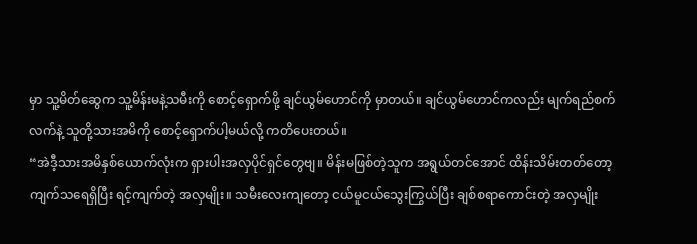မှာ သူ့မိတ်ဆွေက သူ့မိန်းမနဲ့သမီးကို စောင့်ရှောက်ဖို့ ချင်ယွမ်ဟောင်ကို မှာတယ်။ ချင်ယွမ်ဟောင်ကလည်း မျက်ရည်စက်လက်နဲ့ သူတို့သားအမိကို စောင့်ရှောက်ပါ့မယ်လို့ ကတိပေးတယ်။
“အဲဒီ့သားအမိနှစ်ယောက်လုံးက ရှားပါးအလှပိုင်ရှင်တွေဗျ။ မိန်းမဖြစ်တဲ့သူက အရွယ်တင်အောင် ထိန်းသိမ်းတတ်တော့ ကျက်သရေရှိပြီး ရင့်ကျက်တဲ့ အလှမျိုး။ သမီးလေးကျတော့ ငယ်မူငယ်သွေးကြွယ်ပြီး ချစ်စရာကောင်းတဲ့ အလှမျိုး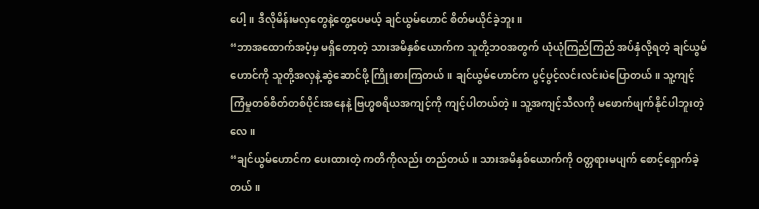ပေါ့။ ဒီလိုမိန်းမလှတွေနဲ့တွေ့ပေမယ့် ချင်ယွမ်ဟောင် စိတ်မယိုင်ခဲ့ဘူး။
“ဘာအထောက်အပံ့မှ မရှိတော့တဲ့ သားအမိနှစ်ယောက်က သူတို့ဘဝအတွက် ယုံယုံကြည်ကြည် အပ်နှံလို့ရတဲ့ ချင်ယွမ်ဟောင်ကို သူတို့အလှနဲ့ဆွဲဆောင်ဖို့ ကြိုးစားကြတယ်။ ချင်ယွမ်ဟောင်က ပွင့်ပွင့်လင်းလင်းပဲပြောတယ်။ သူ့ကျင့်ကြံမှုတစ်စိတ်တစ်ပိုင်းအနေနဲ့ ဗြဟ္မစရိယအကျင့်ကို ကျင့်ပါတယ်တဲ့။ သူ့အကျင့်သီလကို မဖောက်ဖျက်နိုင်ပါဘူးတဲ့လေ။
“ချင်ယွမ်ဟောင်က ပေးထားတဲ့ ကတိကိုလည်း တည်တယ်။ သားအမိနှစ်ယောက်ကို ဝတ္တရားမပျက် စောင့်ရှောက်ခဲ့တယ်။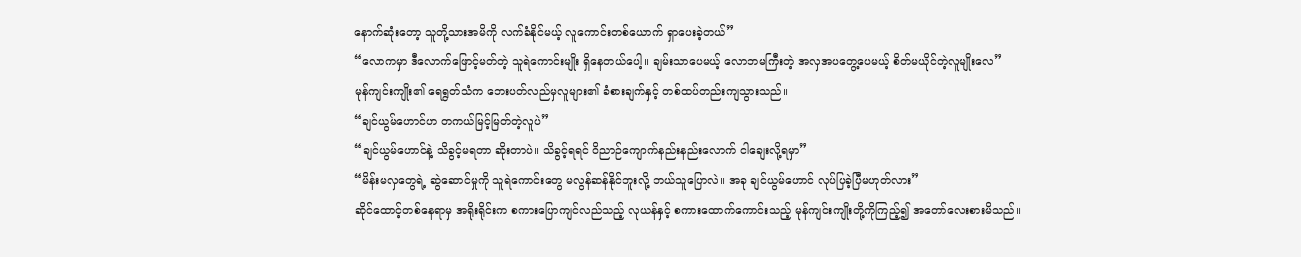နောက်ဆုံးတော့ သူတို့သားအမိကို လက်ခံနိုင်မယ့် လူကောင်းတစ်ယောက် ရှာပေးခဲ့တယ်”
“လောကမှာ ဒီလောက်ဖြောင့်မတ်တဲ့ သူရဲကောင်းမျိုး ရှိနေတယ်ပေါ့။ ချမ်းသာပေမယ့် လောဘမကြီးတဲ့ အလှအပတွေ့ပေမယ့် စိတ်မယိုင်တဲ့လူမျိုးလေ”
မုန်ကျင်းကျိုး၏ ရေရွတ်သံက ဘေးပတ်လည်မှလူများ၏ ခံစားချက်နှင့် တစ်ထပ်တည်းကျသွားသည်။
“ချင်ယွမ်ဟောင်ဟ တကယ်မြင့်မြတ်တဲ့လူပဲ”
“ချင်ယွမ်ဟောင်နဲ့ သိခွင့်မရတာ ဆိုးတာပဲ။ သိခွင့်ရရင် ဝိညာဉ်ကျောက်နည်းနည်းလောက် ငါချေးလို့ရမှာ”
“မိန်းမလှတွေရဲ့ ဆွဲဆောင်မှုကို သူရဲကောင်းတွေ မလွန်ဆန်နိုင်ဘူးလို့ ဘယ်သူပြောလဲ။ အခု ချင်ယွမ်ဟောင် လုပ်ပြခဲ့ပြီမဟုတ်လား”
ဆိုင်ထောင့်တစ်နေရာမှ အရိုးရိုင်းက စကားပြောကျင်လည်သည့် လုယန်နှင့် စကားထောက်ကောင်းသည့် မုန်ကျင်းကျိုးတို့ကိုကြည့်၍ အတော်လေးစားမိသည်။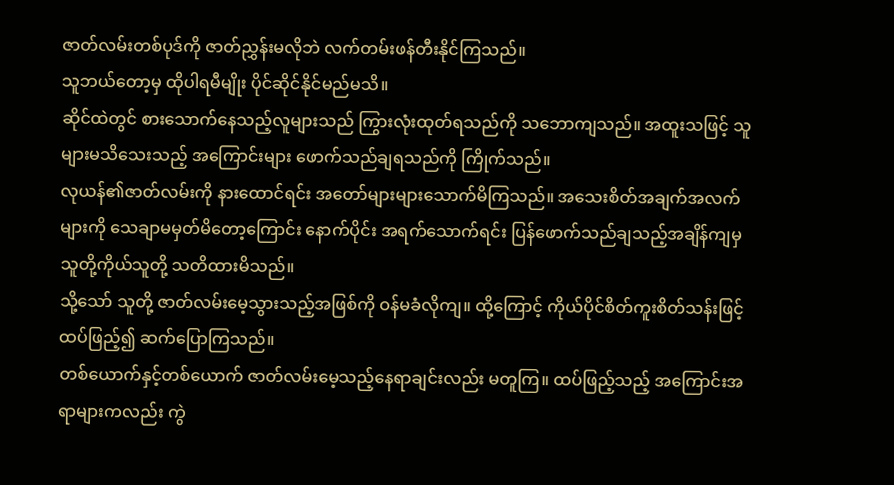ဇာတ်လမ်းတစ်ပုဒ်ကို ဇာတ်ညွှန်းမလိုဘဲ လက်တမ်းဖန်တီးနိုင်ကြသည်။
သူဘယ်တော့မှ ထိုပါရမီမျိုး ပိုင်ဆိုင်နိုင်မည်မသိ။
ဆိုင်ထဲတွင် စားသောက်နေသည့်လူများသည် ကြွားလုံးထုတ်ရသည်ကို သဘောကျသည်။ အထူးသဖြင့် သူများမသိသေးသည့် အကြောင်းများ ဖောက်သည်ချရသည်ကို ကြိုက်သည်။
လုယန်၏ဇာတ်လမ်းကို နားထောင်ရင်း အတော်များများသောက်မိကြသည်။ အသေးစိတ်အချက်အလက်များကို သေချာမမှတ်မိတော့ကြောင်း နောက်ပိုင်း အရက်သောက်ရင်း ပြန်ဖောက်သည်ချသည့်အချိန်ကျမှ သူတို့ကိုယ်သူတို့ သတိထားမိသည်။
သို့သော် သူတို့ ဇာတ်လမ်းမေ့သွားသည့်အဖြစ်ကို ဝန်မခံလိုကျ။ ထို့ကြောင့် ကိုယ်ပိုင်စိတ်ကူးစိတ်သန်းဖြင့် ထပ်ဖြည့်၍ ဆက်ပြောကြသည်။
တစ်ယောက်နှင့်တစ်ယောက် ဇာတ်လမ်းမေ့သည့်နေရာချင်းလည်း မတူကြ။ ထပ်ဖြည့်သည့် အကြောင်းအရာများကလည်း ကွဲ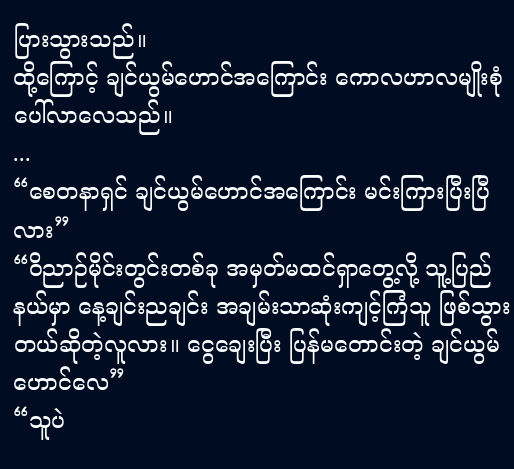ပြားသွားသည်။
ထို့ကြောင့် ချင်ယွမ်ဟောင်အကြောင်း ကောလဟာလမျိုးစုံ ပေါ်လာလေသည်။
...
“စေတနာရှင် ချင်ယွမ်ဟောင်အကြောင်း မင်းကြားပြီးပြီလား”
“ဝိညာဉ်မိုင်းတွင်းတစ်ခု အမှတ်မထင်ရှာတွေ့လို့ သူ့ပြည်နယ်မှာ နေ့ချင်းညချင်း အချမ်းသာဆုံးကျင့်ကြံသူ ဖြစ်သွားတယ်ဆိုတဲ့လူလား။ ငွေချေးပြီး ပြန်မတောင်းတဲ့ ချင်ယွမ်ဟောင်လေ”
“သူပဲ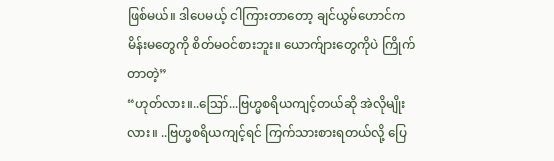ဖြစ်မယ်။ ဒါပေမယ့် ငါကြားတာတော့ ချင်ယွမ်ဟောင်က မိန်းမတွေကို စိတ်မဝင်စားဘူး။ ယောက်ျားတွေကိုပဲ ကြိုက်တာတဲ့”
“ဟုတ်လား။..ဪ...ဗြဟ္မစရိယကျင့်တယ်ဆို အဲလိုမျိုးလား။ ..ဗြဟ္မစရိယကျင့်ရင် ကြက်သားစားရတယ်လို့ ပြေ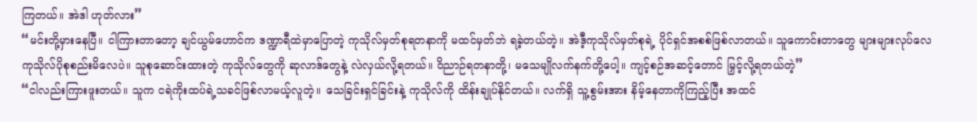ကြတယ်။ အဲဒါ ဟုတ်လား”
“မင်းတို့မှားနေပြီ။ ငါကြားတာတော့ ချင်ယွမ်ဟောင်က ဒဏ္ဍာရီထဲမှာပြောတဲ့ ကုသိုလ်မှတ်စုရတနာကို မထင်မှတ်ဘဲ ရခဲ့တယ်တဲ့။ အဲဒီ့ကုသိုလ်မှတ်စုရဲ့ ပိုင်ရှင်အစစ်ဖြစ်လာတယ်။ သူကောင်းတာတွေ များများလုပ်လေ ကုသိုလ်ပိုစုစည်းမိလေပဲ။ သူစုဆောင်းထားတဲ့ ကုသိုလ်တွေကို ဆုလာဒ်တွေနဲ့ လဲလှယ်လို့ရတယ်။ ဝိညာဉ်ရတနာတို့၊ မသေမျိုလက်နက်တို့ပေါ့။ ကျင့်စဉ်အဆင့်တောင် မြှင့်လို့ရတယ်တဲ့”
“ငါလည်းကြားဖူးတယ်။ သူက ငရဲကိုးထပ်ရဲ့သခင်ဖြစ်လာမယ့်လူတဲ့။ သေခြင်းရှင်ခြင်းနဲ့ ကုသိုလ်ကို ထိန်းချုပ်နိုင်တယ်။ လက်ရှိ သူ့စွမ်းအား နိမ့်နေတာကိုကြည့်ပြီး အထင်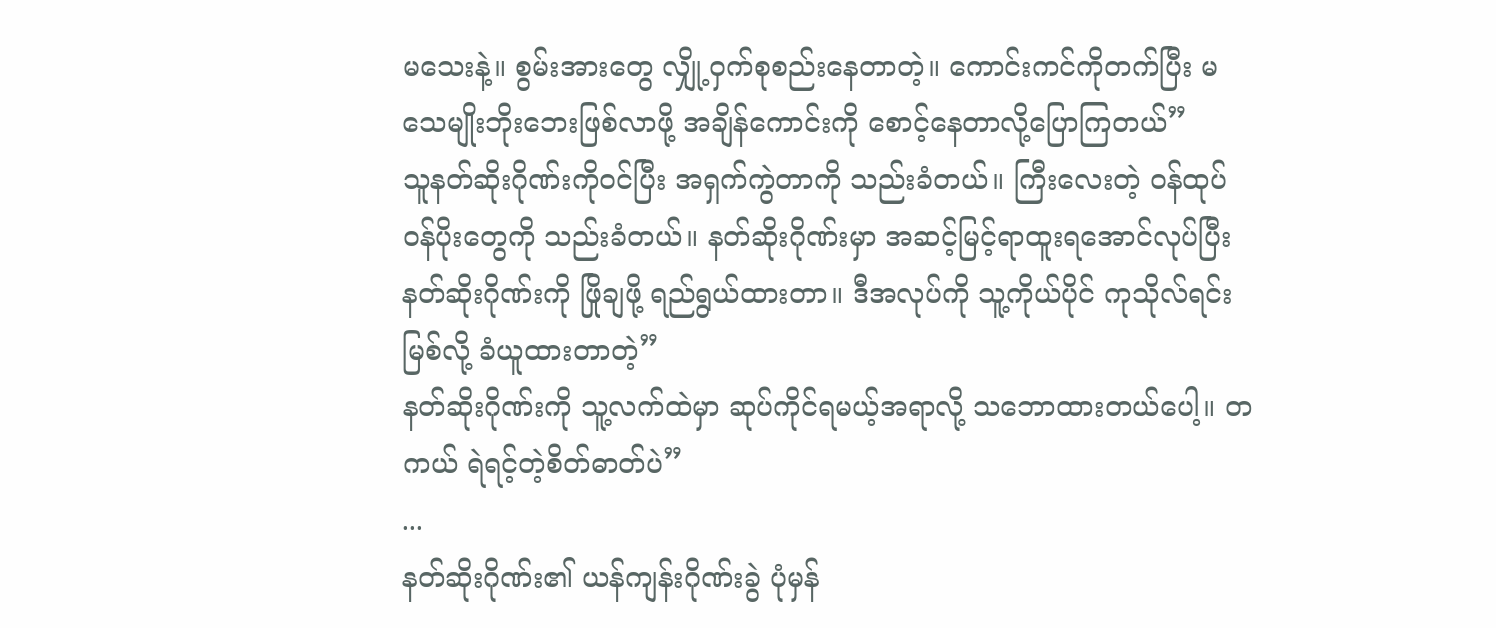မသေးနဲ့။ စွမ်းအားတွေ လျှို့ဝှက်စုစည်းနေတာတဲ့။ ကောင်းကင်ကိုတက်ပြီး မသေမျိုးဘိုးဘေးဖြစ်လာဖို့ အချိန်ကောင်းကို စောင့်နေတာလို့ပြောကြတယ်”
သူနတ်ဆိုးဂိုဏ်းကိုဝင်ပြီး အရှက်ကွဲတာကို သည်းခံတယ်။ ကြီးလေးတဲ့ ဝန်ထုပ်ဝန်ပိုးတွေကို သည်းခံတယ်။ နတ်ဆိုးဂိုဏ်းမှာ အဆင့်မြင့်ရာထူးရအောင်လုပ်ပြီး နတ်ဆိုးဂိုဏ်းကို ဖြိုချဖို့ ရည်ရွယ်ထားတာ။ ဒီအလုပ်ကို သူ့ကိုယ်ပိုင် ကုသိုလ်ရင်းမြစ်လို့ ခံယူထားတာတဲ့”
နတ်ဆိုးဂိုဏ်းကို သူ့လက်ထဲမှာ ဆုပ်ကိုင်ရမယ့်အရာလို့ သဘောထားတယ်ပေါ့။ တကယ် ရဲရင့်တဲ့စိတ်ဓာတ်ပဲ”
...
နတ်ဆိုးဂိုဏ်း၏ ယန်ကျန်းဂိုဏ်းခွဲ ပုံမှန်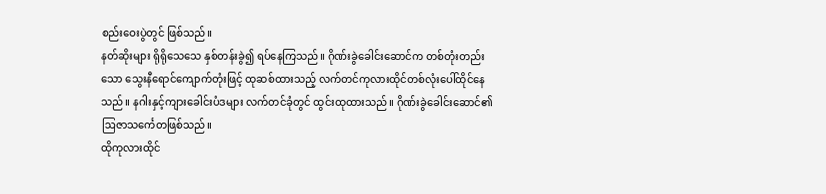စည်းဝေးပွဲတွင် ဖြစ်သည်။
နတ်ဆိုးများ ရိုရိုသေသေ နှစ်တန်းခွဲ၍ ရပ်နေကြသည်။ ဂိုဏ်းခွဲခေါင်းဆောင်က တစ်တုံးတည်းသော သွေးနီရောင်ကျောက်တုံးဖြင့် ထုဆစ်ထားသည့် လက်တင်ကုလားထိုင်တစ်လုံးပေါ်ထိုင်နေသည်။ နဂါးနှင့်ကျားခေါင်းပံဒများ လက်တင်ခုံတွင် ထွင်းထုထားသည်။ ဂိုဏ်းခွဲခေါင်းဆောင်၏ ဩဇာသင်္ကေတဖြစ်သည်။
ထိုကုလားထိုင်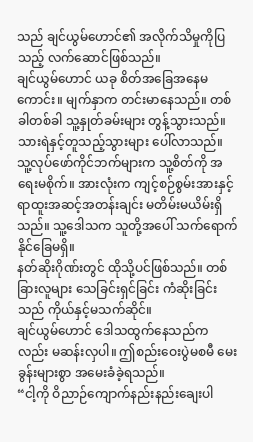သည် ချင်ယွမ်ဟောင်၏ အလိုက်သိမှုကိုပြသည့် လက်ဆောင်ဖြစ်သည်။
ချင်ယွမ်ဟောင် ယခု စိတ်အခြေအနေမကောင်း။ မျက်နှာက တင်းမာနေသည်။ တစ်ခါတစ်ခါ သူ့နှုတ်ခမ်းများ တွန့်သွားသည်။ သားရဲနှင့်တူသည့်သွားများ ပေါ်လာသည်။
သူ့လုပ်ဖော်ကိုင်ဘက်များက သူ့စိတ်ကို အရေးမစိုက်။ အားလုံးက ကျင့်စဉ်စွမ်းအားနှင့် ရာထူးအဆင့်အတန်းချင်း မတိမ်းမယိမ်းရှိသည်။ သူ့ဒေါသက သူတို့အပေါ် သက်ရောက်နိုင်ခြေမရှိ။
နတ်ဆိုးဂိုဏ်းတွင် ထိုသို့ပင်ဖြစ်သည်။ တစ်ခြားလူများ သေခြင်းရှင်ခြင်း ကံဆိုးခြင်းသည် ကိုယ်နှင့်မသက်ဆိုင်။
ချင်ယွမ်ဟောင် ဒေါသထွက်နေသည်ကလည်း မဆန်းလှပါ။ ဤစည်းဝေးပွဲမစမီ မေးခွန်းများစွာ အမေးခံခဲ့ရသည်။
“ငါ့ကို ဝိညာဉ်ကျောက်နည်းနည်းချေးပါ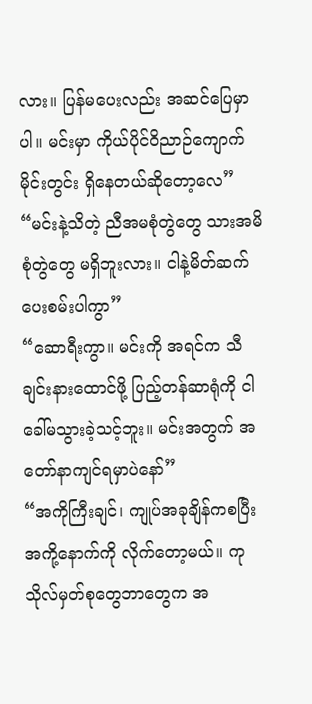လား။ ပြန်မပေးလည်း အဆင်ပြေမှာပါ။ မင်းမှာ ကိုယ်ပိုင်ဝိညာဉ်ကျောက်မိုင်းတွင်း ရှိနေတယ်ဆိုတော့လေ”
“မင်းနဲ့သိတဲ့ ညီအမစုံတွဲတွေ သားအမိစုံတွဲတွေ မရှိဘူးလား။ ငါနဲ့မိတ်ဆက်ပေးစမ်းပါကွာ”
“ဆောရီးကွာ။ မင်းကို အရင်က သီချင်းနားထောင်ဖို့ ပြည့်တန်ဆာရုံကို ငါခေါ်မသွားခဲ့သင့်ဘူး။ မင်းအတွက် အတော်နာကျင်ရမှာပဲနော်”
“အကိုကြီးချင်၊ ကျုပ်အခုချိန်ကစပြီး အကို့နောက်ကို လိုက်တော့မယ်။ ကုသိုလ်မှတ်စုတွေဘာတွေက အ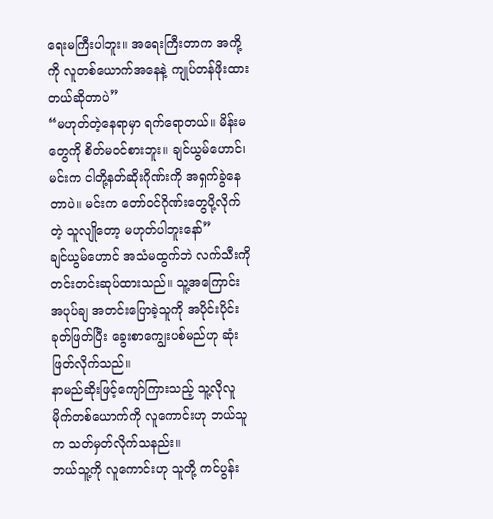ရေးမကြီးပါဘူး။ အရေးကြီးတာက အကို့ကို လူတစ်ယောက်အနေနဲ့ ကျုပ်တန်ဖိုးထားတယ်ဆိုတာပဲ”
“မဟုတ်တဲ့နေရာမှာ ရက်ရောတယ်။ မိန်းမတွေကို စိတ်မဝင်စားဘူး။ ချင်ယွမ်ဟောင်၊ မင်းက ငါတို့နတ်ဆိုးဂိုဏ်းကို အရှက်ခွဲနေတာပဲ။ မင်းက တော်ဝင်ဂိုဏ်းတွေပို့လိုက်တဲ့ သူလျိုတော့ မဟုတ်ပါဘူးနော်”
ချင်ယွမ်ဟောင် အသံမထွက်ဘဲ လက်သီးကိုတင်းတင်းဆုပ်ထားသည်။ သူ့အကြောင်း အပုပ်ချ အတင်းပြောခဲ့သူကို အပိုင်းပိုင်းခုတ်ဖြတ်ပြီး ခွေးစာကျွေးပစ်မည်ဟု ဆုံးဖြတ်လိုက်သည်။
နာမည်ဆိုးဖြင့်ကျော်ကြားသည့် သူ့လိုလူမိုက်တစ်ယောက်ကို လူကောင်းဟု ဘယ်သူက သတ်မှတ်လိုက်သနည်း။
ဘယ်သူ့ကို လူကောင်းဟု သူတို့ ကင်ပွန်း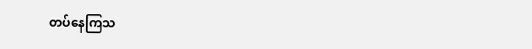တပ်နေကြသ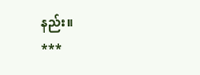နည်း။
***